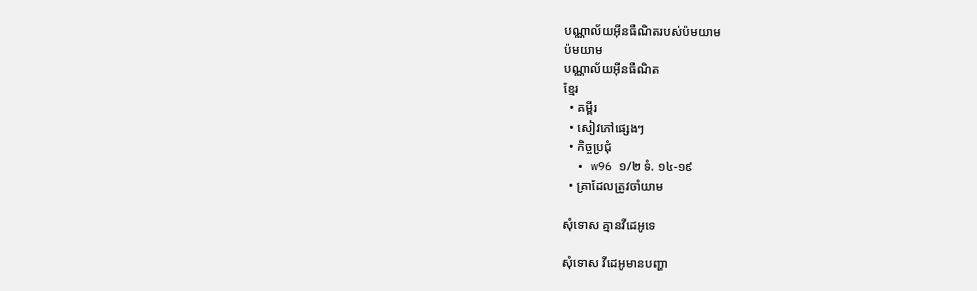បណ្ណាល័យអ៊ីនធឺណិតរបស់ប៉មយាម
ប៉មយាម
បណ្ណាល័យអ៊ីនធឺណិត
ខ្មែរ
  • គម្ពីរ
  • សៀវភៅផ្សេងៗ
  • កិច្ចប្រជុំ
  • w96 ១/២ ទំ. ១៤-១៩
  • គ្រាដែលត្រូវចាំយាម

សុំទោស គ្មានវីដេអូទេ

សុំទោស វីដេអូមានបញ្ហា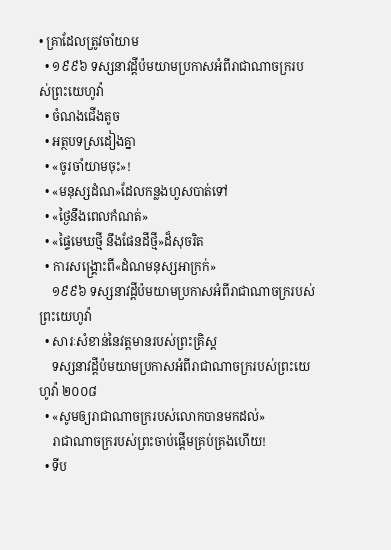• គ្រាដែលត្រូវចាំយាម
  • ១៩៩៦ ទស្សនាវដ្ដីប៉មយាមប្រកាសអំពីរាជាណាចក្ររបស់ព្រះយេហូវ៉ា
  • ចំណងជើងតូច
  • អត្ថបទស្រដៀងគ្នា
  • «ចូរចាំយាមចុះ»!
  • «មនុស្សដំណ»ដែលកន្លងហួសបាត់ទៅ
  • «ថ្ងៃនឹងពេលកំណត់»
  • «ផ្ទៃមេឃថ្មី នឹងផែនដីថ្មី»ដ៏សុចរិត
  • ការសង្គ្រោះពី«ដំណមនុស្សអាក្រក់»
    ១៩៩៦ ទស្សនាវដ្ដីប៉មយាមប្រកាសអំពីរាជាណាចក្ររបស់ព្រះយេហូវ៉ា
  • សារៈសំខាន់នៃវត្ដមានរបស់ព្រះគ្រិស្ដ
    ទស្សនាវដ្ដីប៉មយាមប្រកាសអំពីរាជាណាចក្ររបស់ព្រះយេហូវ៉ា ២០០៨
  • «សូមឲ្យរាជាណាចក្ររបស់លោកបានមកដល់»
    រាជាណាចក្ររបស់ព្រះចាប់ផ្ដើមគ្រប់គ្រងហើយ!
  • ទីប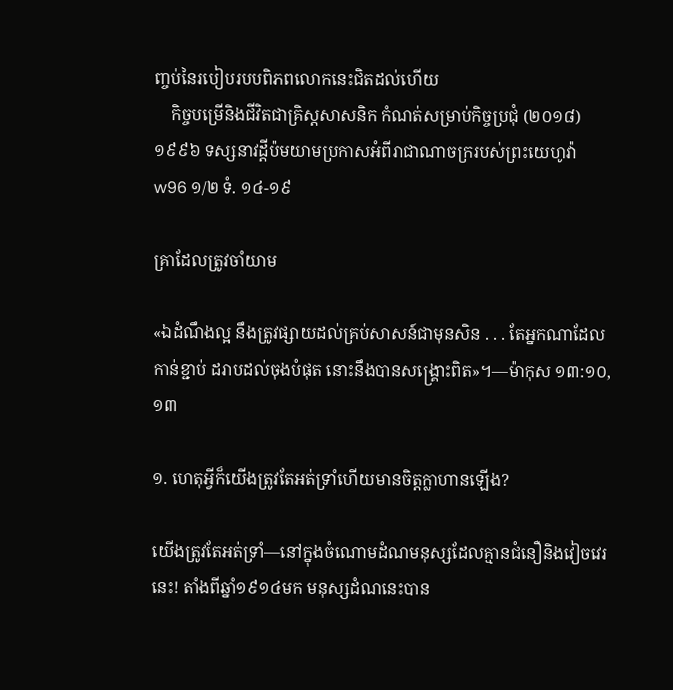ញ្ចប់នៃរបៀបរបបពិភពលោកនេះជិតដល់ហើយ
    កិច្ចបម្រើនិងជីវិតជាគ្រិស្តសាសនិក កំណត់សម្រាប់កិច្ចប្រជុំ (២០១៨)
១៩៩៦ ទស្សនាវដ្ដីប៉មយាមប្រកាសអំពីរាជាណាចក្ររបស់ព្រះយេហូវ៉ា
w96 ១/២ ទំ. ១៤-១៩

គ្រាដែលត្រូវចាំយាម

«ឯដំណឹងល្អ នឹងត្រូវផ្សាយដល់គ្រប់សាសន៍ជាមុនសិន . . . តែអ្នកណាដែលកាន់ខ្ជាប់ ដរាបដល់ចុងបំផុត នោះនឹងបានសង្គ្រោះពិត»។—ម៉ាកុស ១៣:១០, ១៣

១. ហេតុអ្វីក៏យើងត្រូវតែអត់ទ្រាំហើយមានចិត្តក្លាហានឡើង?

យើងត្រូវតែអត់ទ្រាំ—នៅក្នុងចំណោមដំណមនុស្សដែលគ្មានជំនឿនិងវៀចវេរនេះ! តាំងពីឆ្នាំ១៩១៤មក មនុស្សដំណនេះបាន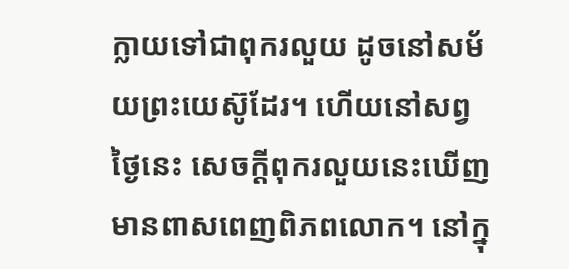ក្លាយទៅជាពុករលួយ ដូចនៅសម័យព្រះយេស៊ូដែរ។ ហើយនៅសព្វថ្ងៃនេះ សេចក្ដីពុករលួយនេះឃើញមានពាសពេញពិភពលោក។ នៅក្នុ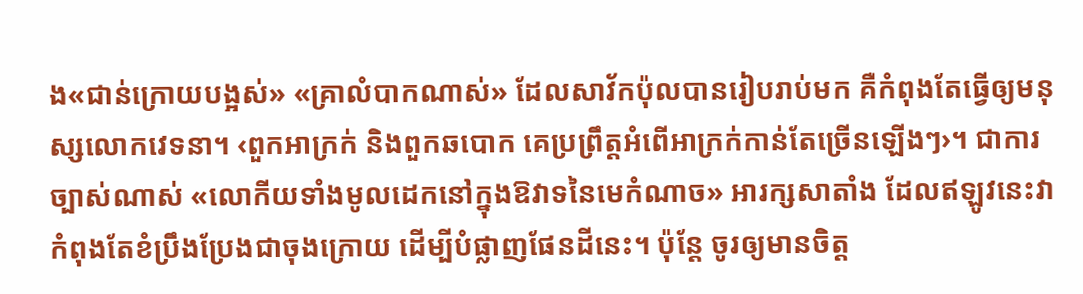ង«ជាន់ក្រោយបង្អស់» «គ្រាលំបាកណាស់» ដែលសាវ័កប៉ុលបានរៀបរាប់មក គឺកំពុងតែធ្វើឲ្យមនុស្សលោកវេទនា។ ‹ពួកអាក្រក់ និងពួកឆបោក គេប្រព្រឹត្តអំពើអាក្រក់កាន់តែច្រើនឡើងៗ›។ ជាការច្បាស់ណាស់ «លោកីយទាំងមូលដេកនៅក្នុងឱវាទនៃមេកំណាច» អារក្សសាតាំង ដែលឥឡូវនេះវាកំពុងតែខំប្រឹងប្រែងជាចុងក្រោយ ដើម្បីបំផ្លាញផែនដីនេះ។ ប៉ុន្តែ ចូរឲ្យមានចិត្ត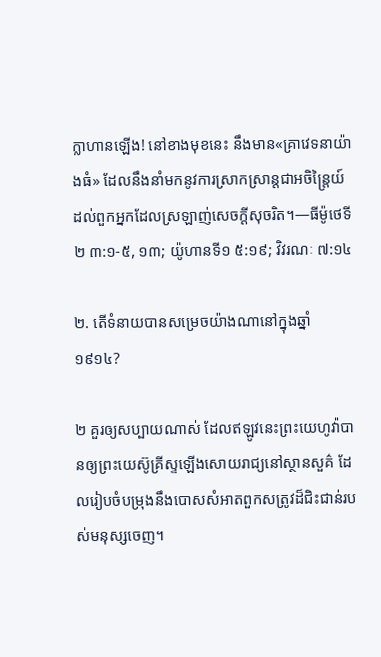ក្លាហានឡើង! នៅខាងមុខនេះ នឹងមាន«គ្រាវេទនាយ៉ាងធំ» ដែលនឹងនាំមកនូវការស្រាកស្រាន្តជាអចិន្ត្រៃយ៍ដល់ពួកអ្នកដែលស្រឡាញ់សេចក្ដីសុចរិត។—ធីម៉ូថេទី២ ៣:១-៥, ១៣; យ៉ូហានទី១ ៥:១៩; វិវរណៈ ៧:១៤

២. តើទំនាយបានសម្រេចយ៉ាងណានៅក្នុងឆ្នាំ១៩១៤?

២ គួរឲ្យសប្បាយណាស់ ដែលឥឡូវនេះព្រះយេហូវ៉ាបានឲ្យព្រះយេស៊ូគ្រីស្ទឡើងសោយរាជ្យនៅស្ថានសួគ៌ ដែលរៀបចំបម្រុងនឹងបោសសំអាតពួកសត្រូវដ៏ជិះជាន់របស់មនុស្សចេញ។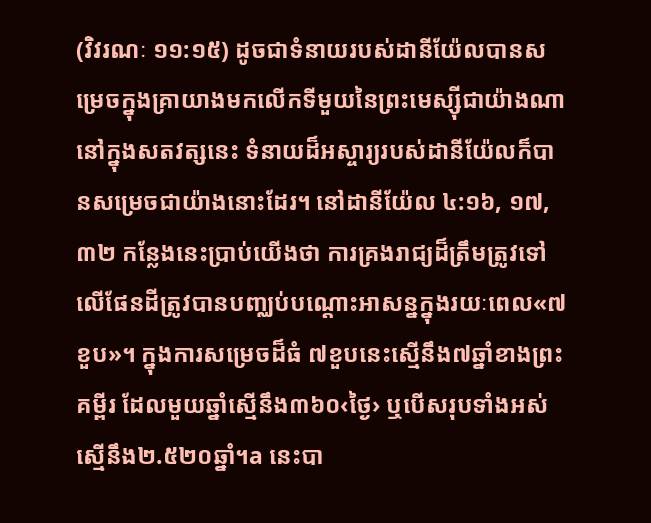(វិវរណៈ ១១:១៥) ដូចជាទំនាយរបស់ដានីយ៉ែលបានសម្រេចក្នុងគ្រាយាងមកលើកទីមួយនៃព្រះមេស្ស៊ីជាយ៉ាងណា នៅក្នុងសតវត្សនេះ ទំនាយដ៏អស្ចារ្យរបស់ដានីយ៉ែលក៏បានសម្រេចជាយ៉ាងនោះដែរ។ នៅដានីយ៉ែល ៤:១៦, ១៧, ៣២ កន្លែងនេះប្រាប់យើងថា ការគ្រងរាជ្យដ៏ត្រឹមត្រូវទៅលើផែនដីត្រូវបានបញ្ឈប់បណ្ដោះអាសន្នក្នុងរយៈពេល«៧ខួប»។ ក្នុងការសម្រេចដ៏ធំ ៧ខួបនេះស្មើនឹង៧ឆ្នាំខាងព្រះគម្ពីរ ដែលមួយឆ្នាំស្មើនឹង៣៦០‹ថ្ងៃ› ឬបើសរុបទាំងអស់ស្មើនឹង២.៥២០ឆ្នាំ។a នេះបា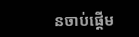នចាប់ផ្ដើម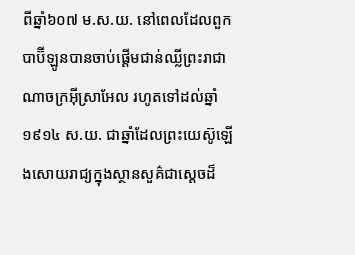ពីឆ្នាំ៦០៧ ម.ស.យ. នៅពេលដែលពួកបាប៊ីឡូនបានចាប់ផ្ដើមជាន់ឈ្លីព្រះរាជាណាចក្រអ៊ីស្រាអែល រហូតទៅដល់ឆ្នាំ១៩១៤ ស.យ. ជាឆ្នាំដែលព្រះយេស៊ូឡើងសោយរាជ្យក្នុងស្ថានសួគ៌ជាស្តេចដ៏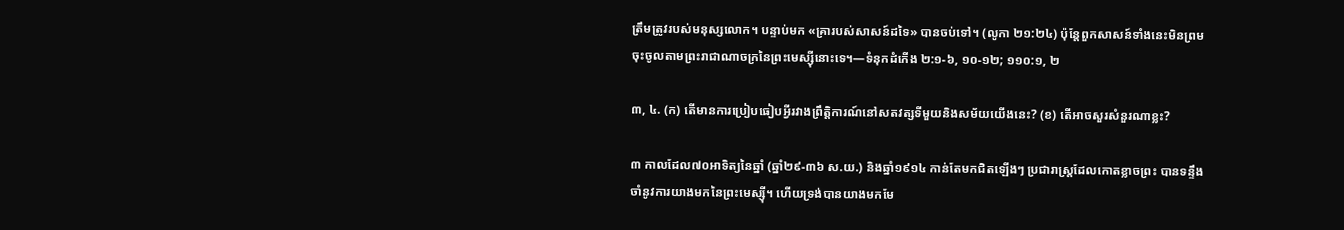ត្រឹមត្រូវរបស់មនុស្សលោក។ បន្ទាប់មក «គ្រារបស់សាសន៍ដទៃ» បានចប់ទៅ។ (លូកា ២១:២៤) ប៉ុន្តែពួកសាសន៍ទាំងនេះមិនព្រមចុះចូលតាមព្រះរាជាណាចក្រនៃព្រះមេស្ស៊ីនោះទេ។—ទំនុកដំកើង ២:១-៦, ១០-១២; ១១០:១, ២

៣, ៤. (ក) តើមានការប្រៀបធៀបអ្វីរវាងព្រឹត្ដិការណ៍នៅសតវត្សទីមួយនិងសម័យយើងនេះ? (ខ) តើអាចសួរសំនួរណាខ្លះ?

៣ កាលដែល៧០អាទិត្យនៃឆ្នាំ (ឆ្នាំ២៩-៣៦ ស.យ.) និងឆ្នាំ១៩១៤ កាន់តែមកជិតឡើងៗ ប្រជារាស្ត្រដែលកោតខ្លាចព្រះ បានទន្ទឹងចាំនូវការយាងមកនៃព្រះមេស្ស៊ី។ ហើយទ្រង់បានយាងមកមែ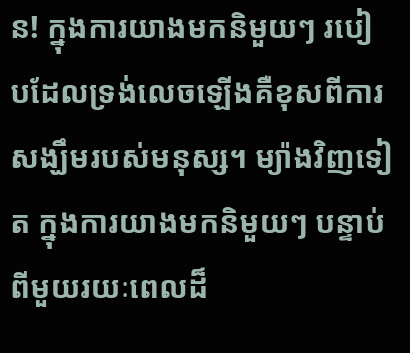ន! ក្នុងការយាងមកនិមួយៗ របៀបដែលទ្រង់លេចឡើងគឺខុសពីការសង្ឃឹមរបស់មនុស្ស។ ម្យ៉ាងវិញទៀត ក្នុងការយាងមកនិមួយៗ បន្ទាប់ពីមួយរយៈពេលដ៏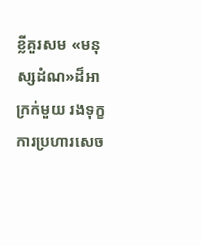ខ្លីគួរសម «មនុស្សដំណ»ដ៏អាក្រក់មួយ រងទុក្ខការប្រហារសេច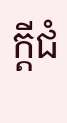ក្ដីជំ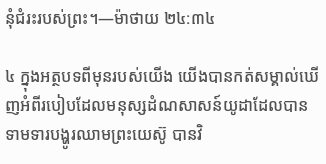នុំជំរះរបស់ព្រះ។—ម៉ាថាយ ២៤:៣៤

៤ ក្នុងអត្ថបទពីមុនរបស់យើង យើងបានកត់សម្គាល់ឃើញអំពីរបៀបដែលមនុស្សដំណសាសន៍យូដាដែលបានទាមទារបង្ហូរឈាមព្រះយេស៊ូ បានវិ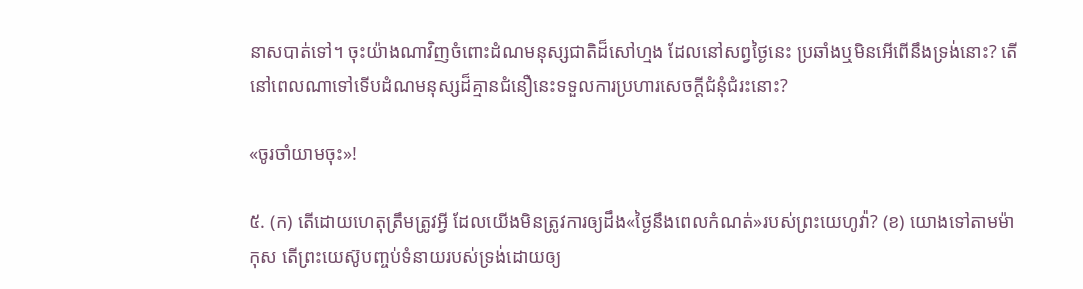នាសបាត់ទៅ។ ចុះយ៉ាងណាវិញចំពោះដំណមនុស្សជាតិដ៏សៅហ្មង ដែលនៅសព្វថ្ងៃនេះ ប្រឆាំងឬមិនអើពើនឹងទ្រង់នោះ? តើនៅពេលណាទៅទើបដំណមនុស្សដ៏គ្មានជំនឿនេះទទួលការប្រហារសេចក្ដីជំនុំជំរះនោះ?

«ចូរចាំយាមចុះ»!

៥. (ក) តើដោយហេតុត្រឹមត្រូវអ្វី ដែលយើងមិនត្រូវការឲ្យដឹង«ថ្ងៃនឹងពេលកំណត់»របស់ព្រះយេហូវ៉ា? (ខ) យោងទៅតាមម៉ាកុស តើព្រះយេស៊ូបញ្ចប់ទំនាយរបស់ទ្រង់ដោយឲ្យ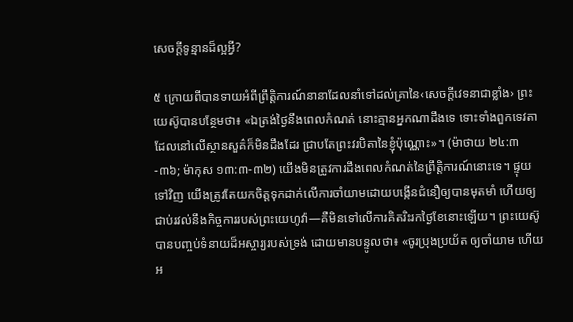សេចក្ដីទូន្មានដ៏ល្អអ្វី?

៥ ក្រោយពីបានទាយអំពីព្រឹត្ដិការណ៍នានាដែលនាំទៅដល់គ្រានៃ‹សេចក្ដីវេទនាជាខ្លាំង› ព្រះយេស៊ូបានបន្ថែមថា៖ «ឯត្រង់ថ្ងៃនឹងពេលកំណត់ នោះគ្មានអ្នកណាដឹងទេ ទោះទាំងពួកទេវតាដែលនៅលើស្ថានសួគ៌ក៏មិនដឹងដែរ ជ្រាបតែព្រះវរបិតានៃខ្ញុំប៉ុណ្ណោះ»។ (ម៉ាថាយ ២៤:៣-៣៦; ម៉ាកុស ១៣:៣-៣២) យើងមិនត្រូវការដឹងពេលកំណត់នៃព្រឹត្ដិការណ៍នោះទេ។ ផ្ទុយទៅវិញ យើងត្រូវតែយកចិត្តទុកដាក់លើការចាំយាមដោយបង្កើនជំនឿឲ្យបានមុតមាំ ហើយឲ្យជាប់រវល់នឹងកិច្ចការរបស់ព្រះយេហូវ៉ា—គឺមិនទៅលើការគិតរិះរកថ្ងៃខែនោះឡើយ។ ព្រះយេស៊ូបានបញ្ចប់ទំនាយដ៏អស្ចារ្យរបស់ទ្រង់ ដោយមានបន្ទូលថា៖ «ចូរប្រុងប្រយ័ត ឲ្យចាំយាម ហើយអ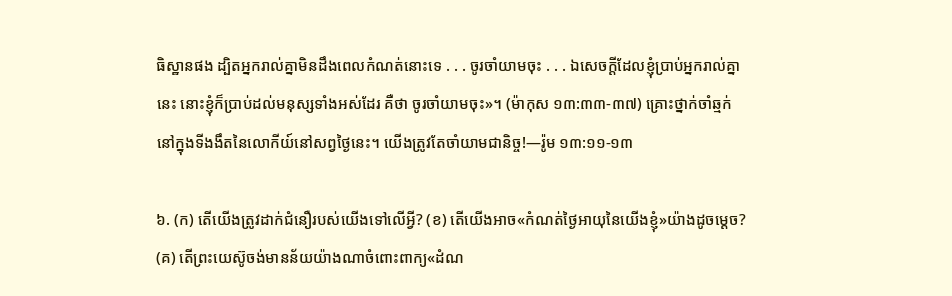ធិស្ឋានផង ដ្បិតអ្នករាល់គ្នាមិនដឹងពេលកំណត់នោះទេ . . . ចូរចាំយាមចុះ . . . ឯសេចក្ដីដែលខ្ញុំប្រាប់អ្នករាល់គ្នានេះ នោះខ្ញុំក៏ប្រាប់ដល់មនុស្សទាំងអស់ដែរ គឺថា ចូរចាំយាមចុះ»។ (ម៉ាកុស ១៣:៣៣-៣៧) គ្រោះថ្នាក់ចាំឆ្មក់នៅក្នុងទីងងឹតនៃលោកីយ៍នៅសព្វថ្ងៃនេះ។ យើងត្រូវតែចាំយាមជានិច្ច!—រ៉ូម ១៣:១១-១៣

៦. (ក) តើយើងត្រូវដាក់ជំនឿរបស់យើងទៅលើអ្វី? (ខ) តើយើងអាច«កំណត់ថ្ងៃអាយុនៃយើងខ្ញុំ»យ៉ាងដូចម្ដេច? (គ) តើព្រះយេស៊ូចង់មានន័យយ៉ាងណាចំពោះពាក្យ«ដំណ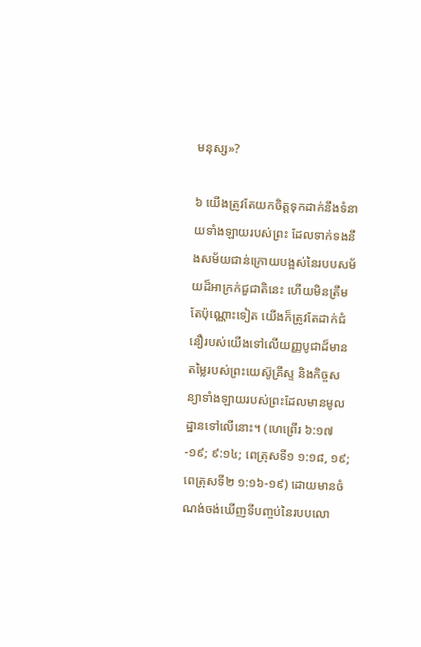មនុស្ស»?

៦ យើងត្រូវតែយកចិត្តទុកដាក់នឹងទំនាយទាំងឡាយរបស់ព្រះ ដែលទាក់ទងនឹងសម័យជាន់ក្រោយបង្អស់នៃរបបសម័យដ៏អាក្រក់ជួជាតិនេះ ហើយមិនត្រឹមតែប៉ុណ្ណោះទៀត យើងក៏ត្រូវតែដាក់ជំនឿរបស់យើងទៅលើយញ្ញបូជាដ៏មានតម្លៃរបស់ព្រះយេស៊ូគ្រីស្ទ និងកិច្ចសន្យាទាំងឡាយរបស់ព្រះដែលមានមូលដ្ឋានទៅលើនោះ។ (ហេព្រើរ ៦:១៧-១៩; ៩:១៤; ពេត្រុសទី១ ១:១៨, ១៩; ពេត្រុសទី២ ១:១៦-១៩) ដោយមានចំណង់ចង់ឃើញទីបញ្ចប់នៃរបបលោ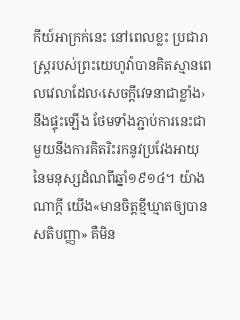កីយ៍អាក្រក់នេះ នៅពេលខ្លះ ប្រជារាស្ត្ររបស់ព្រះយេហូវ៉ាបានគិតស្មានពេលវេលាដែល‹សេចក្ដីវេទនាជាខ្លាំង›នឹងផ្ទុះឡើង ថែមទាំងភ្ជាប់ការនេះជាមួយនឹងការគិតរិះរកនូវប្រវែងអាយុនៃមនុស្សដំណពីឆ្នាំ១៩១៤។ យ៉ាងណាក្ដី យើង«មានចិត្តខ្មីឃ្មាតឲ្យបានសតិបញ្ញា» គឺមិន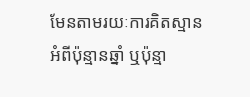មែនតាមរយៈការគិតស្មានអំពីប៉ុន្មានឆ្នាំ ឬប៉ុន្មា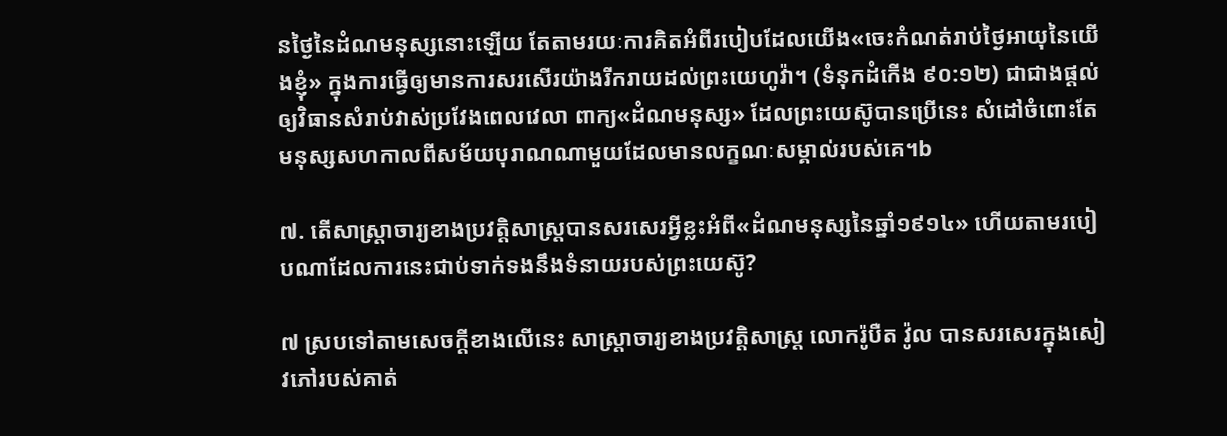នថ្ងៃនៃដំណមនុស្សនោះឡើយ តែតាមរយៈការគិតអំពីរបៀបដែលយើង«ចេះកំណត់រាប់ថ្ងៃអាយុនៃយើងខ្ញុំ» ក្នុងការធ្វើឲ្យមានការសរសើរយ៉ាងរីករាយដល់ព្រះយេហូវ៉ា។ (ទំនុកដំកើង ៩០:១២) ជាជាងផ្ដល់ឲ្យវិធានសំរាប់វាស់ប្រវែងពេលវេលា ពាក្យ«ដំណមនុស្ស» ដែលព្រះយេស៊ូបានប្រើនេះ សំដៅចំពោះតែមនុស្សសហកាលពីសម័យបុរាណណាមួយដែលមានលក្ខណៈសម្គាល់របស់គេ។b

៧. តើសាស្ដ្រាចារ្យខាងប្រវត្ដិសាស្ត្របានសរសេរអ្វីខ្លះអំពី«ដំណមនុស្សនៃឆ្នាំ១៩១៤» ហើយតាមរបៀបណាដែលការនេះជាប់ទាក់ទងនឹងទំនាយរបស់ព្រះយេស៊ូ?

៧ ស្របទៅតាមសេចក្ដីខាងលើនេះ សាស្ដ្រាចារ្យខាងប្រវត្ដិសាស្ត្រ លោករ៉ូបឺត វ៉ូល បានសរសេរក្នុងសៀវភៅរបស់គាត់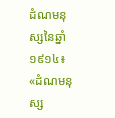ដំណមនុស្សនៃឆ្នាំ១៩១៤៖ «ដំណមនុស្ស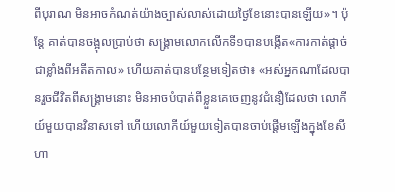ពីបុរាណ មិនអាចកំណត់យ៉ាងច្បាស់លាស់ដោយថ្ងៃខែនោះបានឡើយ»។ ប៉ុន្តែ គាត់បានចង្អុលប្រាប់ថា សង្គ្រាមលោកលើកទី១បានបង្កើត«ការកាត់ផ្ដាច់ជាខ្លាំងពីអតីតកាល» ហើយគាត់បានបន្ថែមទៀតថា៖ «អស់អ្នកណាដែលបានរួចជីវិតពីសង្គ្រាមនោះ មិនអាចបំបាត់ពីខ្លួនគេចេញនូវជំនឿដែលថា លោកីយ៍មួយបានវិនាសទៅ ហើយលោកីយ៍មួយទៀតបានចាប់ផ្ដើមឡើងក្នុងខែសីហា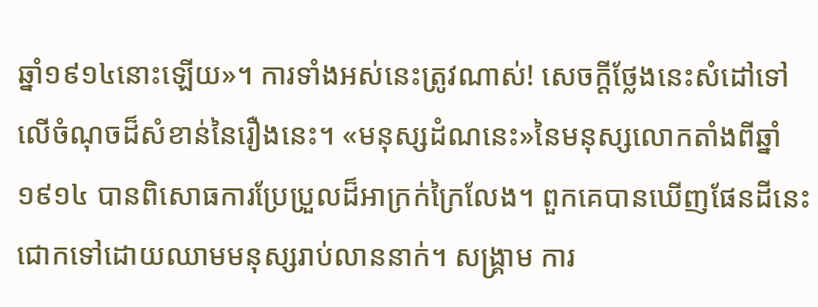ឆ្នាំ១៩១៤នោះឡើយ»។ ការទាំងអស់នេះត្រូវណាស់! សេចក្ដីថ្លែងនេះសំដៅទៅលើចំណុចដ៏សំខាន់នៃរឿងនេះ។ «មនុស្សដំណនេះ»នៃមនុស្សលោកតាំងពីឆ្នាំ១៩១៤ បានពិសោធការប្រែប្រួលដ៏អាក្រក់ក្រៃលែង។ ពួកគេបានឃើញផែនដីនេះជោកទៅដោយឈាមមនុស្សរាប់លាននាក់។ សង្គ្រាម ការ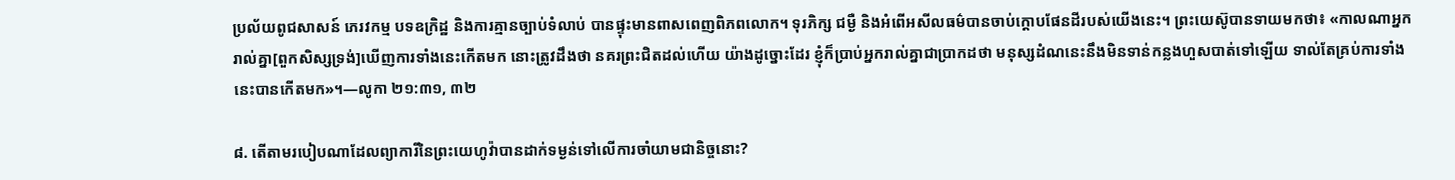ប្រល័យពូជសាសន៍ ភេរវកម្ម បទឧក្រិដ្ឋ និងការគ្មានច្បាប់ទំលាប់ បានផ្ទុះមានពាសពេញពិភពលោក។ ទុរភិក្ស ជម្ងឺ និងអំពើអសីលធម៌បានចាប់ក្ដោបផែនដីរបស់យើងនេះ។ ព្រះយេស៊ូបានទាយមកថា៖ «កាលណាអ្នករាល់គ្នា[ពួកសិស្សទ្រង់]ឃើញការទាំងនេះកើតមក នោះត្រូវដឹងថា នគរព្រះជិតដល់ហើយ យ៉ាងដូច្នោះដែរ ខ្ញុំក៏ប្រាប់អ្នករាល់គ្នាជាប្រាកដថា មនុស្សដំណនេះនឹងមិនទាន់កន្លងហួសបាត់ទៅឡើយ ទាល់តែគ្រប់ការទាំងនេះបានកើតមក»។—លូកា ២១:៣១, ៣២

៨. តើតាមរបៀបណាដែលព្យាការីនៃព្រះយេហូវ៉ាបានដាក់ទម្ងន់ទៅលើការចាំយាមជានិច្ចនោះ?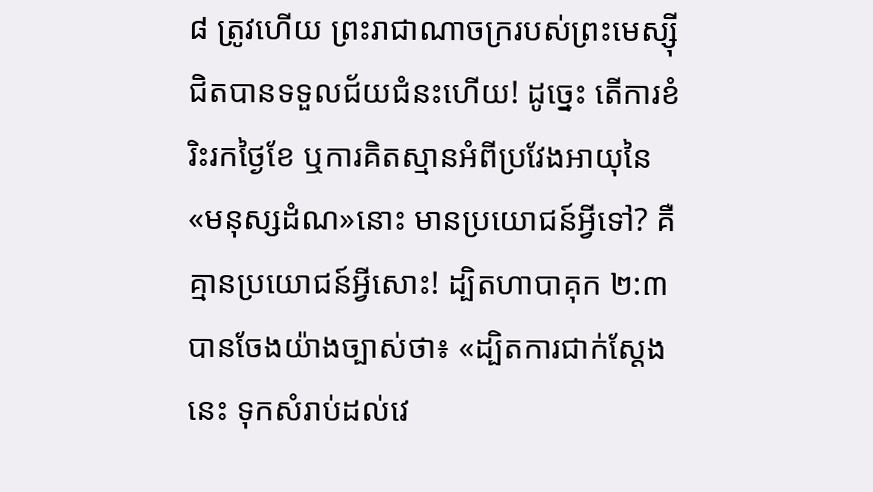៨ ត្រូវហើយ ព្រះរាជាណាចក្ររបស់ព្រះមេស្ស៊ីជិតបានទទួលជ័យជំនះហើយ! ដូច្នេះ តើការខំរិះរកថ្ងៃខែ ឬការគិតស្មានអំពីប្រវែងអាយុនៃ«មនុស្សដំណ»នោះ មានប្រយោជន៍អ្វីទៅ? គឺគ្មានប្រយោជន៍អ្វីសោះ! ដ្បិតហាបាគុក ២:៣ បានចែងយ៉ាងច្បាស់ថា៖ «ដ្បិតការជាក់ស្តែងនេះ ទុកសំរាប់ដល់វេ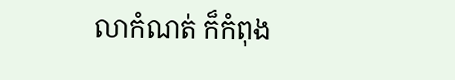លាកំណត់ ក៏កំពុង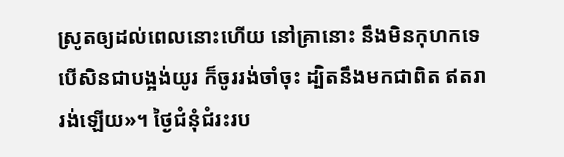ស្រូតឲ្យដល់ពេលនោះហើយ នៅគ្រានោះ នឹងមិនកុហកទេ បើសិនជាបង្អង់យូរ ក៏ចូររង់ចាំចុះ ដ្បិតនឹងមកជាពិត ឥតរារង់ឡើយ»។ ថ្ងៃជំនុំជំរះរប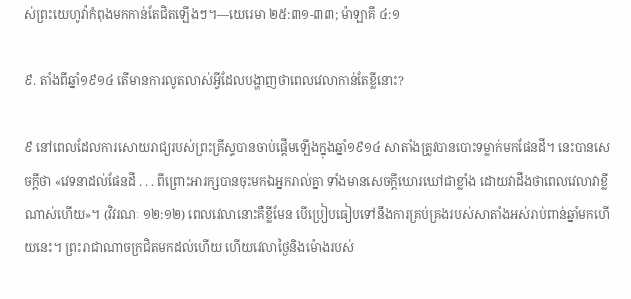ស់ព្រះយេហូវ៉ាកំពុងមកកាន់តែជិតឡើងៗ។—យេរេមា ២៥:៣១-៣៣; ម៉ាឡាគី ៤:១

៩. តាំងពីឆ្នាំ១៩១៤ តើមានការលូតលាស់អ្វីដែលបង្ហាញថាពេលវេលាកាន់តែខ្លីនោះ?

៩ នៅពេលដែលការសោយរាជ្យរបស់ព្រះគ្រីស្ទបានចាប់ផ្ដើមឡើងក្នុងឆ្នាំ១៩១៤ សាតាំងត្រូវបានបោះទម្លាក់មកផែនដី។ នេះបានសេចក្ដីថា «វេទនាដល់ផែនដី . . . ពីព្រោះអារក្សបានចុះមកឯអ្នករាល់គ្នា ទាំងមានសេចក្ដីឃោរឃៅជាខ្លាំង ដោយវាដឹងថាពេលវេលាវាខ្លីណាស់ហើយ»។ (វិវរណៈ ១២:១២) ពេលវេលានោះគឺខ្លីមែន បើប្រៀបធៀបទៅនឹងការគ្រប់គ្រងរបស់សាតាំងអស់រាប់ពាន់ឆ្នាំមកហើយនេះ។ ព្រះរាជាណាចក្រជិតមកដល់ហើយ ហើយវេលាថ្ងៃនិងម៉ោងរបស់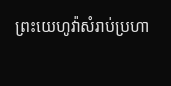ព្រះយេហូវ៉ាសំរាប់ប្រហា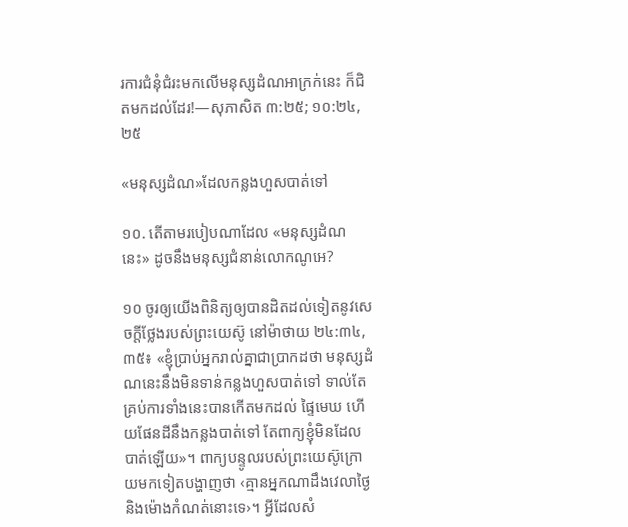រការជំនុំជំរះមកលើមនុស្សដំណអាក្រក់នេះ ក៏ជិតមកដល់ដែរ!—សុភាសិត ៣:២៥; ១០:២៤, ២៥

«មនុស្សដំណ»ដែលកន្លងហួសបាត់ទៅ

១០. តើតាមរបៀបណាដែល «មនុស្សដំណនេះ» ដូចនឹងមនុស្សជំនាន់លោកណូអេ?

១០ ចូរឲ្យយើងពិនិត្យឲ្យបានដិតដល់ទៀតនូវសេចក្ដីថ្លែងរបស់ព្រះយេស៊ូ នៅម៉ាថាយ ២៤:៣៤, ៣៥៖ «ខ្ញុំប្រាប់អ្នករាល់គ្នាជាប្រាកដថា មនុស្សដំណនេះនឹងមិនទាន់កន្លងហួសបាត់ទៅ ទាល់តែគ្រប់ការទាំងនេះបានកើតមកដល់ ផ្ទៃមេឃ ហើយផែនដីនឹងកន្លងបាត់ទៅ តែពាក្យខ្ញុំមិនដែលបាត់ឡើយ»។ ពាក្យបន្ទូលរបស់ព្រះយេស៊ូក្រោយមកទៀតបង្ហាញថា ‹គ្មានអ្នកណាដឹងវេលាថ្ងៃនិងម៉ោងកំណត់នោះទេ›។ អ្វីដែលសំ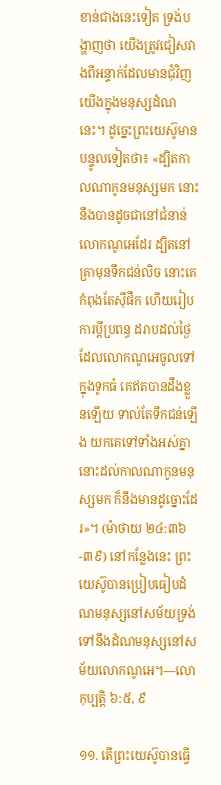ខាន់ជាងនេះទៀត ទ្រង់បង្ហាញថា យើងត្រូវជៀសវាងពីអន្ទាក់ដែលមានជុំវិញយើងក្នុងមនុស្សដំណនេះ។ ដូច្នេះព្រះយេស៊ូមានបន្ទូលទៀតថា៖ «ដ្បិតកាលណាកូនមនុស្សមក នោះនឹងបានដូចជានៅជំនាន់លោកណូអេដែរ ដ្បិតនៅគ្រាមុនទឹកជន់លិច នោះគេកំពុងតែស៊ីផឹក ហើយរៀបការប្ដីប្រពន្ធ ដរាបដល់ថ្ងៃដែលលោកណូអេចូលទៅក្នុងទូកធំ គេឥតបានដឹងខ្លួនឡើយ ទាល់តែទឹកជន់ឡើង យកគេទៅទាំងអស់គ្នា នោះដល់កាលណាកូនមនុស្សមក ក៏នឹងមានដូច្នោះដែរ»។ (ម៉ាថាយ ២៤:៣៦-៣៩) នៅកន្លែងនេះ ព្រះយេស៊ូបានប្រៀបធៀបដំណមនុស្សនៅសម័យទ្រង់ទៅនឹងដំណមនុស្សនៅសម័យលោកណូអេ។—លោកុប្បត្តិ ៦:៥, ៩

១១. តើព្រះយេស៊ូបានធ្វើ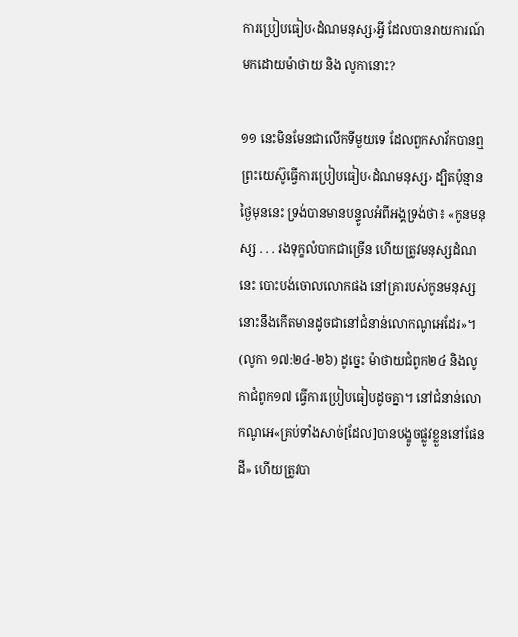ការប្រៀបធៀប‹ដំណមនុស្ស›អ្វី ដែលបានរាយការណ៍មកដោយម៉ាថាយ និង លូកានោះ?

១១ នេះមិនមែនជាលើកទីមួយទេ ដែលពួកសាវ័កបានឮព្រះយេស៊ូធ្វើការប្រៀបធៀប‹ដំណមនុស្ស› ដ្បិតប៉ុន្មានថ្ងៃមុននេះ ទ្រង់បានមានបន្ទូលអំពីអង្គទ្រង់ថា៖ «កូនមនុស្ស . . . រងទុក្ខលំបាកជាច្រើន ហើយត្រូវមនុស្សដំណនេះ បោះបង់ចោលលោកផង នៅគ្រារបស់កូនមនុស្ស នោះនឹងកើតមានដូចជានៅជំនាន់លោកណូអេដែរ»។ (លូកា ១៧:២៤-២៦) ដូច្នេះ ម៉ាថាយជំពូក២៤ និងលូកាជំពូក១៧ ធ្វើការប្រៀបធៀបដូចគ្នា។ នៅជំនាន់លោកណូអេ«គ្រប់ទាំងសាច់[ដែល]បានបង្ខូចផ្លូវខ្លួននៅផែនដី» ហើយត្រូវបា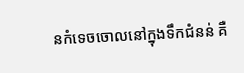នកំទេចចោលនៅក្នុងទឹកជំនន់ គឺ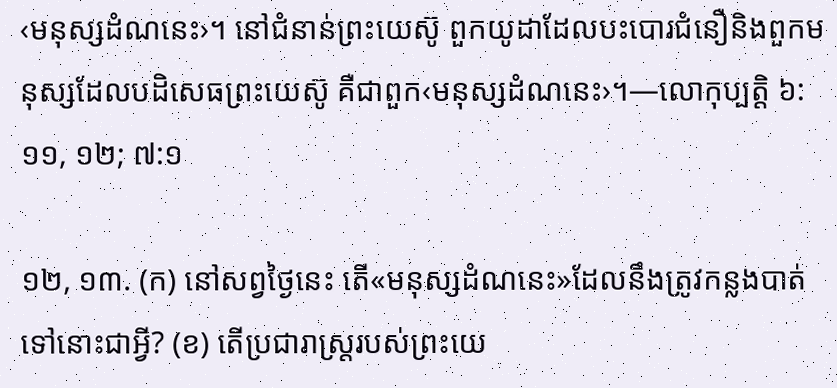‹មនុស្សដំណនេះ›។ នៅជំនាន់ព្រះយេស៊ូ ពួកយូដាដែលបះបោរជំនឿនិងពួកមនុស្សដែលបដិសេធព្រះយេស៊ូ គឺជាពួក‹មនុស្សដំណនេះ›។—លោកុប្បត្តិ ៦:១១, ១២; ៧:១

១២, ១៣. (ក) នៅសព្វថ្ងៃនេះ តើ«មនុស្សដំណនេះ»ដែលនឹងត្រូវកន្លងបាត់ទៅនោះជាអ្វី? (ខ) តើប្រជារាស្ត្ររបស់ព្រះយេ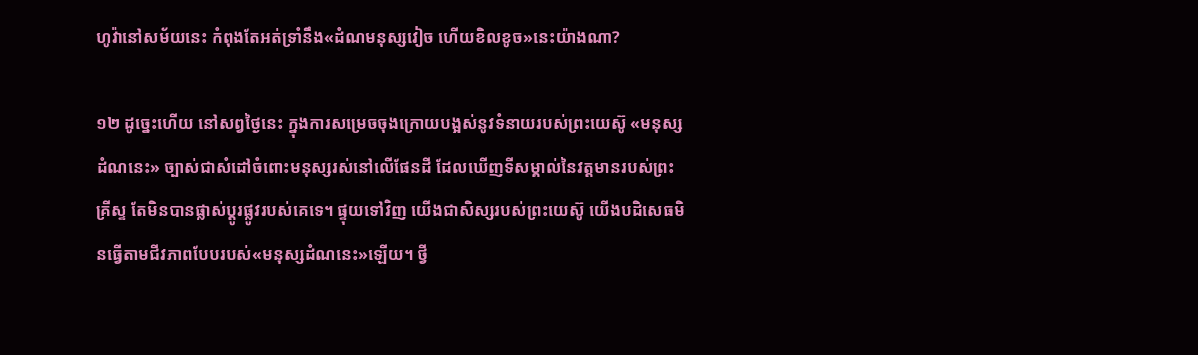ហូវ៉ានៅសម័យនេះ កំពុងតែអត់ទ្រាំនឹង«ដំណមនុស្សវៀច ហើយខិលខូច»នេះយ៉ាងណា?

១២ ដូច្នេះហើយ នៅសព្វថ្ងៃនេះ ក្នុងការសម្រេចចុងក្រោយបង្អស់នូវទំនាយរបស់ព្រះយេស៊ូ «មនុស្សដំណនេះ» ច្បាស់ជាសំដៅចំពោះមនុស្សរស់នៅលើផែនដី ដែលឃើញទីសម្គាល់នៃវត្តមានរបស់ព្រះគ្រីស្ទ តែមិនបានផ្លាស់ប្ដូរផ្លូវរបស់គេទេ។ ផ្ទុយទៅវិញ យើងជាសិស្សរបស់ព្រះយេស៊ូ យើងបដិសេធមិនធ្វើតាមជីវភាពបែបរបស់«មនុស្សដំណនេះ»ឡើយ។ ថ្វី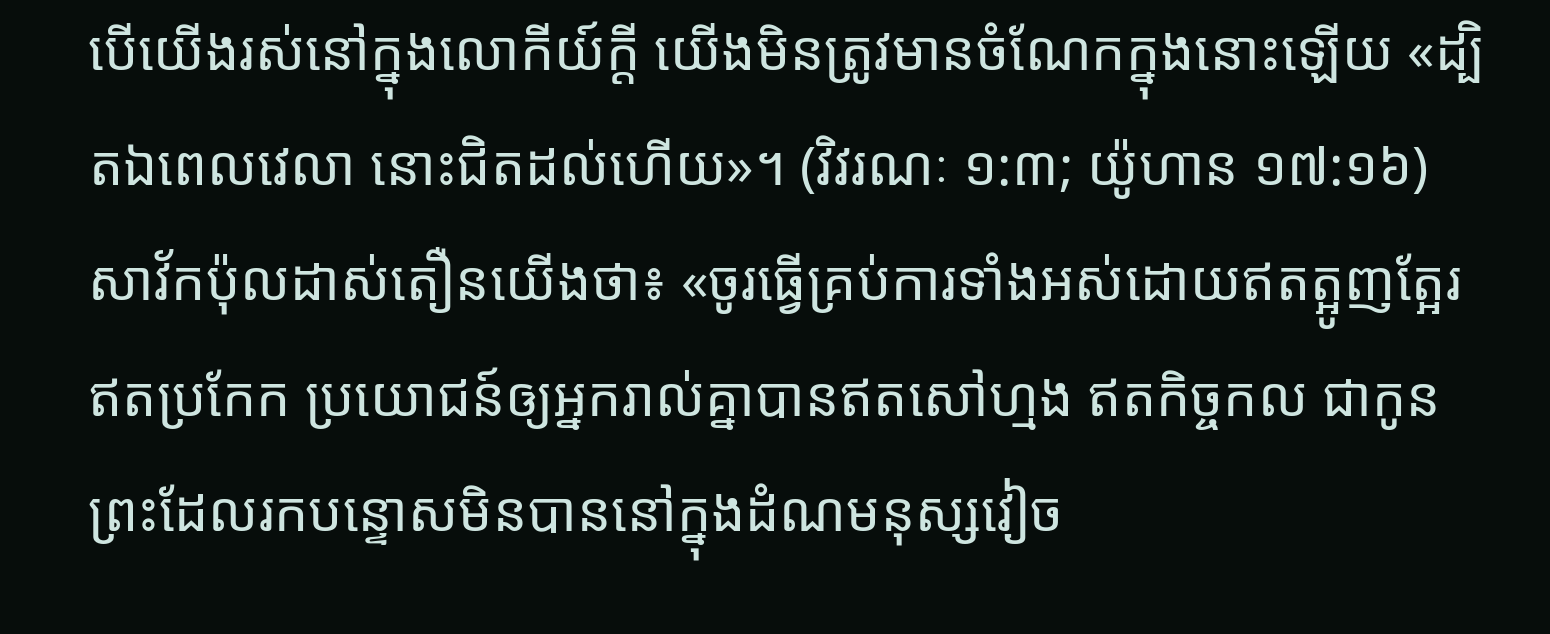បើយើងរស់នៅក្នុងលោកីយ៍ក្ដី យើងមិនត្រូវមានចំណែកក្នុងនោះឡើយ «ដ្បិតឯពេលវេលា នោះជិតដល់ហើយ»។ (វិវរណៈ ១:៣; យ៉ូហាន ១៧:១៦) សាវ័កប៉ុលដាស់តឿនយើងថា៖ «ចូរធ្វើគ្រប់ការទាំងអស់ដោយឥតត្អូញត្អែរ ឥតប្រកែក ប្រយោជន៍ឲ្យអ្នករាល់គ្នាបានឥតសៅហ្មង ឥតកិច្ចកល ជាកូនព្រះដែលរកបន្ទោសមិនបាននៅក្នុងដំណមនុស្សវៀច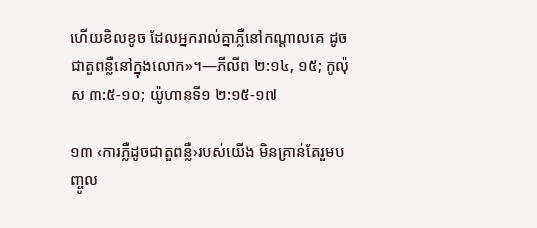ហើយខិលខូច ដែលអ្នករាល់គ្នាភ្លឺនៅកណ្ដាលគេ ដូចជាតួពន្លឺនៅក្នុងលោក»។—ភីលីព ២:១៤, ១៥; កូល៉ុស ៣:៥-១០; យ៉ូហានទី១ ២:១៥-១៧

១៣ ‹ការភ្លឺដូចជាតួពន្លឺ›របស់យើង មិនគ្រាន់តែរួមបញ្ចូល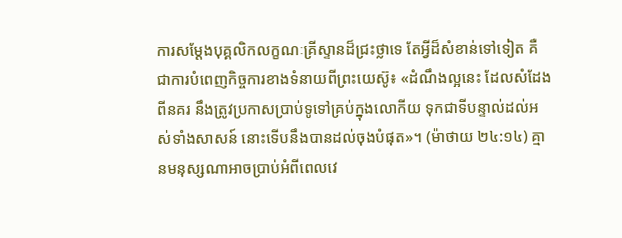ការសម្ដែងបុគ្គលិកលក្ខណៈគ្រីស្ទានដ៏ជ្រះថ្លាទេ តែអ្វីដ៏សំខាន់ទៅទៀត គឺជាការបំពេញកិច្ចការខាងទំនាយពីព្រះយេស៊ូ៖ «ដំណឹងល្អនេះ ដែលសំដែងពីនគរ នឹងត្រូវប្រកាសប្រាប់ទូទៅគ្រប់ក្នុងលោកីយ ទុកជាទីបន្ទាល់ដល់អស់ទាំងសាសន៍ នោះទើបនឹងបានដល់ចុងបំផុត»។ (ម៉ាថាយ ២៤:១៤) គ្មានមនុស្សណាអាចប្រាប់អំពីពេលវេ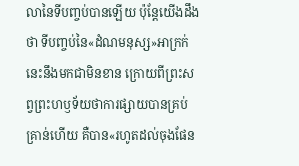លានៃទីបញ្ចប់បានឡើយ ប៉ុន្តែយើងដឹងថា ទីបញ្ចប់នៃ«ដំណមនុស្ស»អាក្រក់នេះនឹងមកជាមិនខាន ក្រោយពីព្រះសព្វព្រះហឫទ័យថាការផ្សាយបានគ្រប់គ្រាន់ហើយ គឺបាន«រហូតដល់ចុងផែន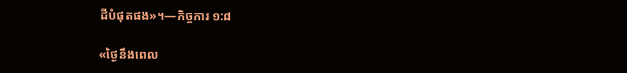ដីបំផុតផង»។—កិច្ចការ ១:៨

«ថ្ងៃនឹងពេល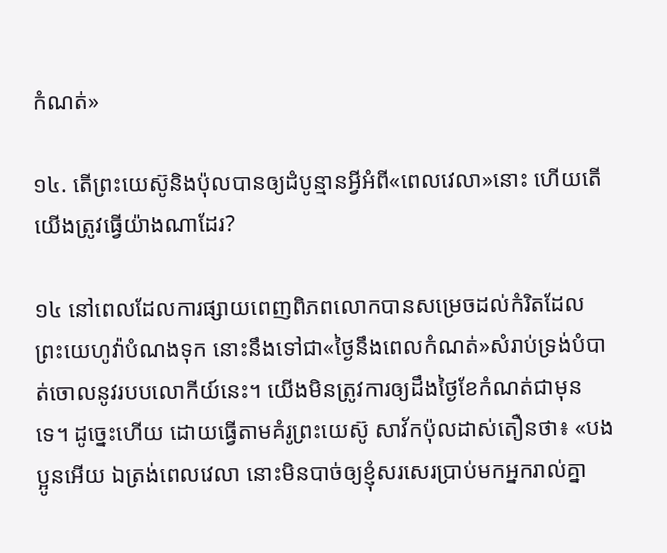កំណត់»

១៤. តើព្រះយេស៊ូនិងប៉ុលបានឲ្យដំបូន្មានអ្វីអំពី«ពេលវេលា»នោះ ហើយតើយើងត្រូវធ្វើយ៉ាងណាដែរ?

១៤ នៅពេលដែលការផ្សាយពេញពិភពលោកបានសម្រេចដល់កំរិតដែលព្រះយេហូវ៉ាបំណងទុក នោះនឹងទៅជា«ថ្ងៃនឹងពេលកំណត់»សំរាប់ទ្រង់បំបាត់ចោលនូវរបបលោកីយ៍នេះ។ យើងមិនត្រូវការឲ្យដឹងថ្ងៃខែកំណត់ជាមុនទេ។ ដូច្នេះហើយ ដោយធ្វើតាមគំរូព្រះយេស៊ូ សាវ័កប៉ុលដាស់តឿនថា៖ «បងប្អូនអើយ ឯត្រង់ពេលវេលា នោះមិនបាច់ឲ្យខ្ញុំសរសេរប្រាប់មកអ្នករាល់គ្នា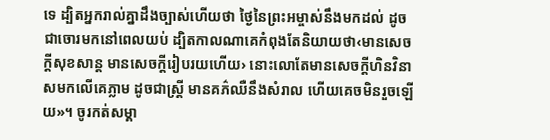ទេ ដ្បិតអ្នករាល់គ្នាដឹងច្បាស់ហើយថា ថ្ងៃនៃព្រះអម្ចាស់នឹងមកដល់ ដូចជាចោរមកនៅពេលយប់ ដ្បិតកាលណាគេកំពុងតែនិយាយថា‹មានសេចក្ដីសុខសាន្ត មានសេចក្ដីរៀបរយហើយ› នោះលោតែមានសេចក្ដីហិនវិនាសមកលើគេភ្លាម ដូចជាស្ត្រី មានគភ៌ឈឺនឹងសំរាល ហើយគេចមិនរួចឡើយ»។ ចូរកត់សម្គា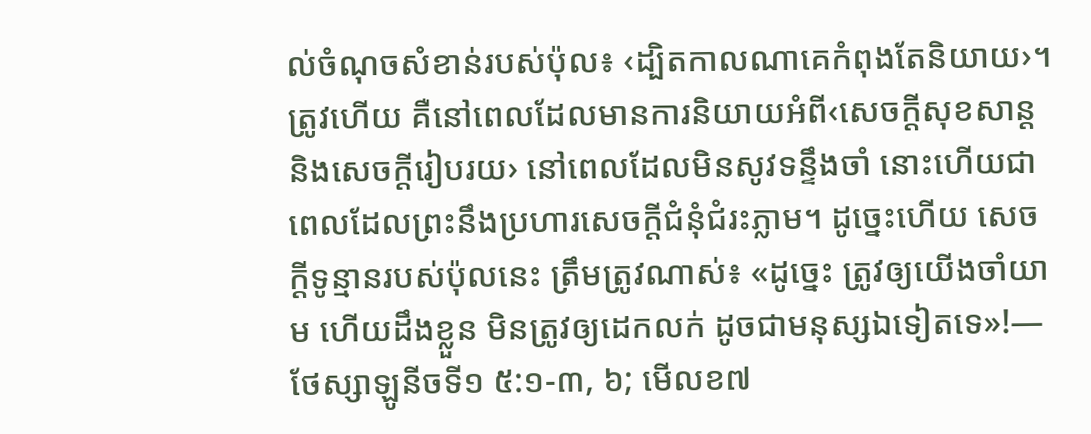ល់ចំណុចសំខាន់របស់ប៉ុល៖ ‹ដ្បិតកាលណាគេកំពុងតែនិយាយ›។ ត្រូវហើយ គឺនៅពេលដែលមានការនិយាយអំពី‹សេចក្ដីសុខសាន្តនិងសេចក្ដីរៀបរយ› នៅពេលដែលមិនសូវទន្ទឹងចាំ នោះហើយជាពេលដែលព្រះនឹងប្រហារសេចក្ដីជំនុំជំរះភ្លាម។ ដូច្នេះហើយ សេចក្ដីទូន្មានរបស់ប៉ុលនេះ ត្រឹមត្រូវណាស់៖ «ដូច្នេះ ត្រូវឲ្យយើងចាំយាម ហើយដឹងខ្លួន មិនត្រូវឲ្យដេកលក់ ដូចជាមនុស្សឯទៀតទេ»!—ថែស្សាឡូនីចទី១ ៥:១-៣, ៦; មើលខ៧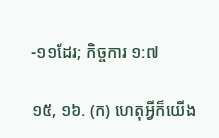-១១ដែរ; កិច្ចការ ១:៧

១៥, ១៦. (ក) ហេតុអ្វីក៏យើង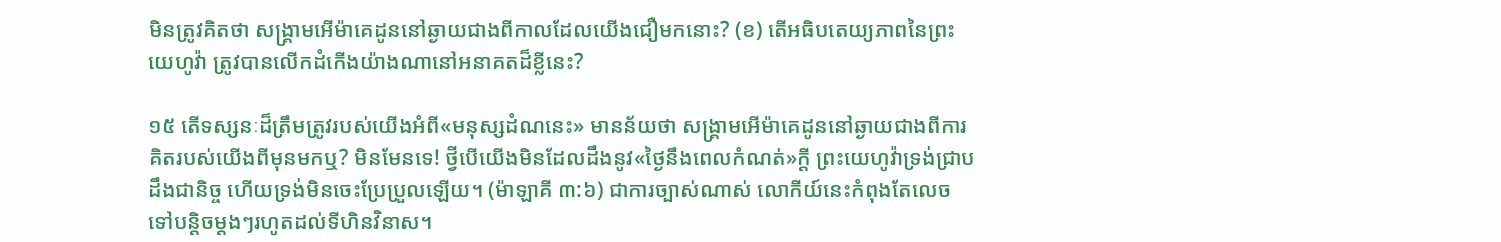មិនត្រូវគិតថា សង្គ្រាមអើម៉ាគេដូននៅឆ្ងាយជាងពីកាលដែលយើងជឿមកនោះ? (ខ) តើអធិបតេយ្យភាពនៃព្រះយេហូវ៉ា ត្រូវបានលើកដំកើងយ៉ាងណានៅអនាគតដ៏ខ្លីនេះ?

១៥ តើទស្សនៈដ៏ត្រឹមត្រូវរបស់យើងអំពី«មនុស្សដំណនេះ» មានន័យថា សង្គ្រាមអើម៉ាគេដូននៅឆ្ងាយជាងពីការគិតរបស់យើងពីមុនមកឬ? មិនមែនទេ! ថ្វីបើយើងមិនដែលដឹងនូវ«ថ្ងៃនឹងពេលកំណត់»ក្ដី ព្រះយេហូវ៉ាទ្រង់ជ្រាបដឹងជានិច្ច ហើយទ្រង់មិនចេះប្រែប្រួលឡើយ។ (ម៉ាឡាគី ៣:៦) ជាការច្បាស់ណាស់ លោកីយ៍នេះកំពុងតែលេចទៅបន្ដិចម្ដងៗរហូតដល់ទីហិនវិនាស។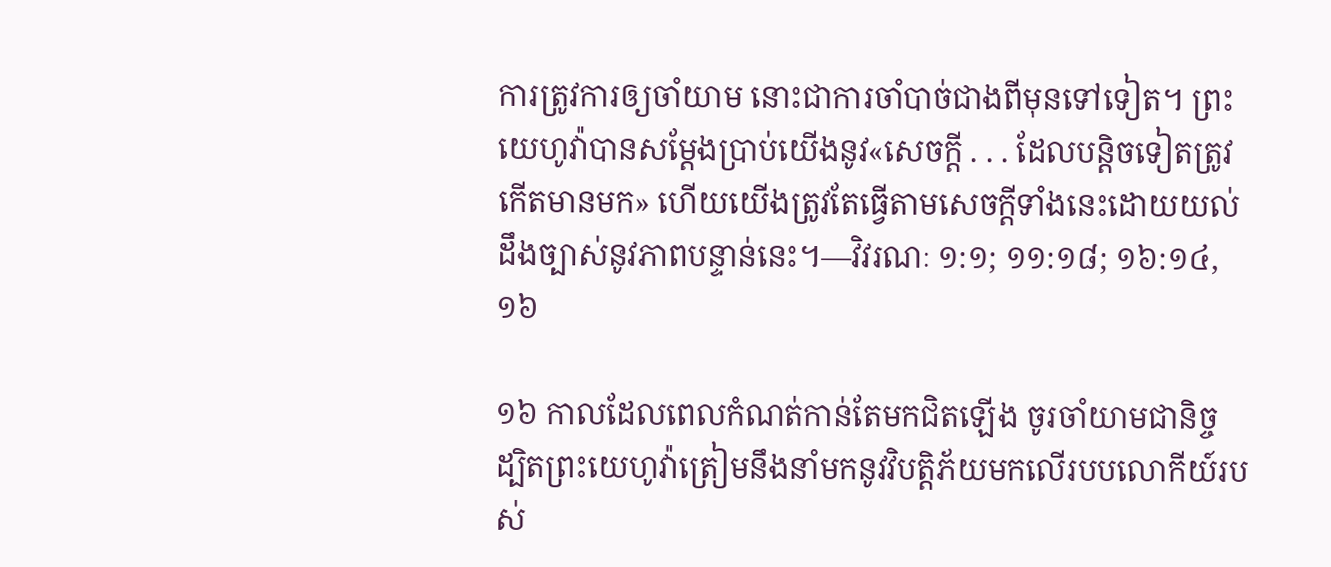ការត្រូវការឲ្យចាំយាម នោះជាការចាំបាច់ជាងពីមុនទៅទៀត។ ព្រះយេហូវ៉ាបានសម្ដែងប្រាប់យើងនូវ«សេចក្ដី . . . ដែលបន្ដិចទៀតត្រូវកើតមានមក» ហើយយើងត្រូវតែធ្វើតាមសេចក្ដីទាំងនេះដោយយល់ដឹងច្បាស់នូវភាពបន្ទាន់នេះ។—វិវរណៈ ១:១; ១១:១៨; ១៦:១៤, ១៦

១៦ កាលដែលពេលកំណត់កាន់តែមកជិតឡើង ចូរចាំយាមជានិច្ច ដ្បិតព្រះយេហូវ៉ាត្រៀមនឹងនាំមកនូវវិបត្ដិភ័យមកលើរបបលោកីយ៍របស់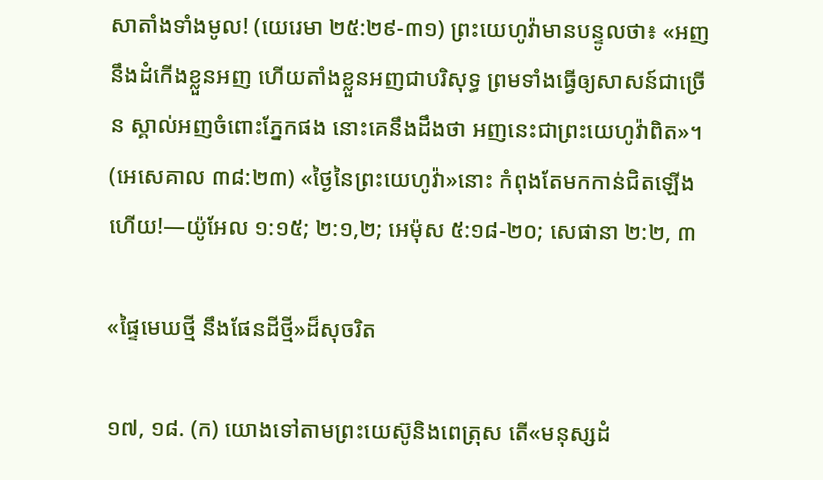សាតាំងទាំងមូល! (យេរេមា ២៥:២៩-៣១) ព្រះយេហូវ៉ាមានបន្ទូលថា៖ «អញនឹងដំកើងខ្លួនអញ ហើយតាំងខ្លួនអញជាបរិសុទ្ធ ព្រមទាំងធ្វើឲ្យសាសន៍ជាច្រើន ស្គាល់អញចំពោះភ្នែកផង នោះគេនឹងដឹងថា អញនេះជាព្រះយេហូវ៉ាពិត»។ (អេសេគាល ៣៨:២៣) «ថ្ងៃនៃព្រះយេហូវ៉ា»នោះ កំពុងតែមកកាន់ជិតឡើងហើយ!—យ៉ូអែល ១:១៥; ២:១,២; អេម៉ុស ៥:១៨-២០; សេផានា ២:២, ៣

«ផ្ទៃមេឃថ្មី នឹងផែនដីថ្មី»ដ៏សុចរិត

១៧, ១៨. (ក) យោងទៅតាមព្រះយេស៊ូនិងពេត្រុស តើ«មនុស្សដំ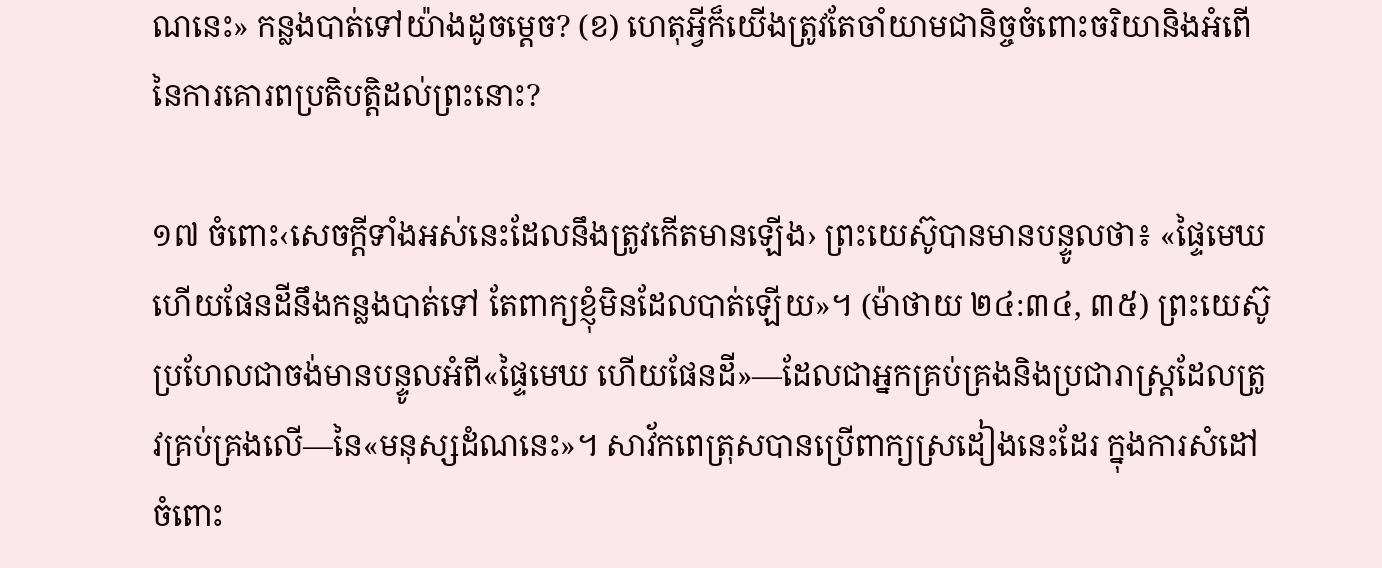ណនេះ» កន្លងបាត់ទៅយ៉ាងដូចម្ដេច? (ខ) ហេតុអ្វីក៏យើងត្រូវតែចាំយាមជានិច្ចចំពោះចរិយានិងអំពើនៃការគោរពប្រតិបត្ដិដល់ព្រះនោះ?

១៧ ចំពោះ‹សេចក្ដីទាំងអស់នេះដែលនឹងត្រូវកើតមានឡើង› ព្រះយេស៊ូបានមានបន្ទូលថា៖ «ផ្ទៃមេឃ ហើយផែនដីនឹងកន្លងបាត់ទៅ តែពាក្យខ្ញុំមិនដែលបាត់ឡើយ»។ (ម៉ាថាយ ២៤:៣៤, ៣៥) ព្រះយេស៊ូប្រហែលជាចង់មានបន្ទូលអំពី«ផ្ទៃមេឃ ហើយផែនដី»—ដែលជាអ្នកគ្រប់គ្រងនិងប្រជារាស្ត្រដែលត្រូវគ្រប់គ្រងលើ—នៃ«មនុស្សដំណនេះ»។ សាវ័កពេត្រុសបានប្រើពាក្យស្រដៀងនេះដែរ ក្នុងការសំដៅចំពោះ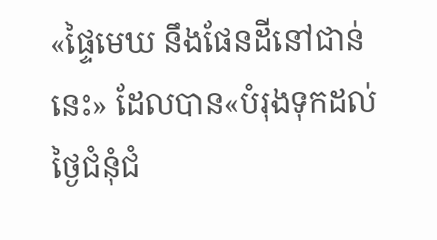«ផ្ទៃមេឃ នឹងផែនដីនៅជាន់នេះ» ដែលបាន«បំរុងទុកដល់ថ្ងៃជំនុំជំ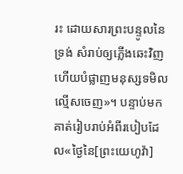រះ ដោយសារព្រះបន្ទូលនៃទ្រង់ សំរាប់ឲ្យភ្លើងឆេះវិញ ហើយបំផ្លាញមនុស្សទមិលល្មើសចេញ»។ បន្ទាប់មក គាត់រៀបរាប់អំពីរបៀបដែល«ថ្ងៃនៃ[ព្រះយេហូវ៉ា]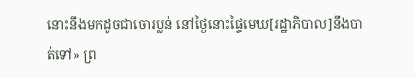នោះនឹងមកដូចជាចោរប្លន់ នៅថ្ងៃនោះផ្ទៃមេឃ[រដ្ឋាភិបាល]នឹងបាត់ទៅ» ព្រ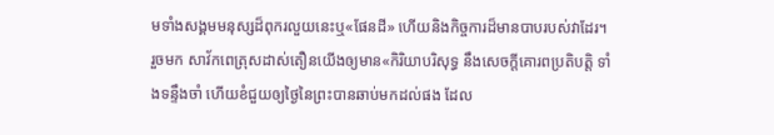មទាំងសង្គមមនុស្សដ៏ពុករលួយនេះឬ«ផែនដី» ហើយនិងកិច្ចការដ៏មានបាបរបស់វាដែរ។ រួចមក សាវ័កពេត្រុសដាស់តឿនយើងឲ្យមាន«កិរិយាបរិសុទ្ធ នឹងសេចក្ដីគោរពប្រតិបត្ដិ ទាំងទន្ទឹងចាំ ហើយខំជួយឲ្យថ្ងៃនៃព្រះបានឆាប់មកដល់ផង ដែល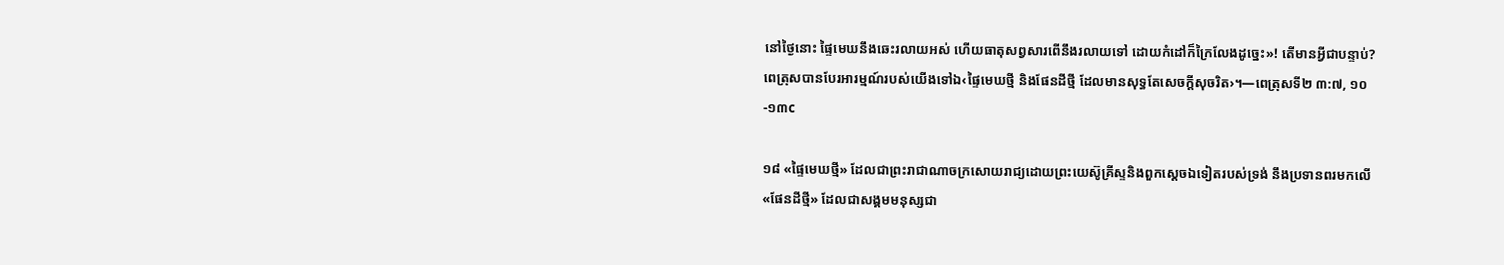នៅថ្ងៃនោះ ផ្ទៃមេឃនឹងឆេះរលាយអស់ ហើយធាតុសព្វសារពើនឹងរលាយទៅ ដោយកំដៅក៏ក្រៃលែងដូច្នេះ»! តើមានអ្វីជាបន្ទាប់? ពេត្រុសបានបែរអារម្មណ៍របស់យើងទៅឯ‹ផ្ទៃមេឃថ្មី និងផែនដីថ្មី ដែលមានសុទ្ធតែសេចក្ដីសុចរិត›។—ពេត្រុសទី២ ៣:៧, ១០-១៣c

១៨ «ផ្ទៃមេឃថ្មី» ដែលជាព្រះរាជាណាចក្រសោយរាជ្យដោយព្រះយេស៊ូគ្រីស្ទនិងពួកស្តេចឯទៀតរបស់ទ្រង់ នឹងប្រទានពរមកលើ«ផែនដីថ្មី» ដែលជាសង្គមមនុស្សជា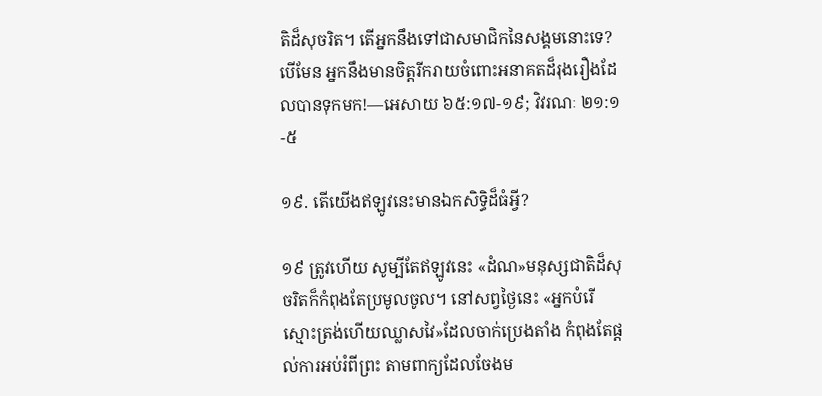តិដ៏សុចរិត។ តើអ្នកនឹងទៅជាសមាជិកនៃសង្គមនោះទេ? បើមែន អ្នកនឹងមានចិត្តរីករាយចំពោះអនាគតដ៏រុងរឿងដែលបានទុកមក!—អេសាយ ៦៥:១៧-១៩; វិវរណៈ ២១:១-៥

១៩. តើយើងឥឡូវនេះមានឯកសិទ្ធិដ៏ធំអ្វី?

១៩ ត្រូវហើយ សូម្បីតែឥឡូវនេះ «ដំណ»មនុស្សជាតិដ៏សុចរិតក៏កំពុងតែប្រមូលចូល។ នៅសព្វថ្ងៃនេះ «អ្នកបំរើស្មោះត្រង់ហើយឈ្លាសវៃ»ដែលចាក់ប្រេងតាំង កំពុងតែផ្ដល់ការអប់រំពីព្រះ តាមពាក្យដែលចែងម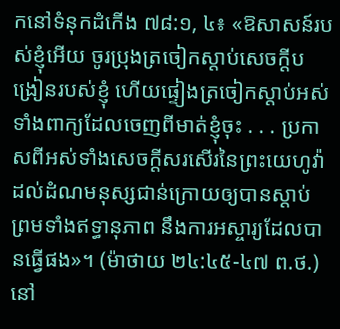កនៅទំនុកដំកើង ៧៨:១, ៤៖ «ឱសាសន៍របស់ខ្ញុំអើយ ចូរប្រុងត្រចៀកស្ដាប់សេចក្ដីបង្រៀនរបស់ខ្ញុំ ហើយផ្ទៀងត្រចៀកស្ដាប់អស់ទាំងពាក្យដែលចេញពីមាត់ខ្ញុំចុះ . . . ប្រកាសពីអស់ទាំងសេចក្ដីសរសើរនៃព្រះយេហូវ៉ា ដល់ដំណមនុស្សជាន់ក្រោយឲ្យបានស្ដាប់ ព្រមទាំងឥទ្ធានុភាព នឹងការអស្ចារ្យដែលបានធ្វើផង»។ (ម៉ាថាយ ២៤:៤៥-៤៧ ព.ថ.) នៅ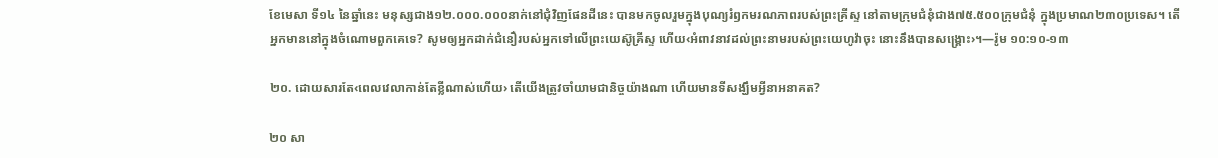ខែមេសា ទី១៤ នៃឆ្នាំនេះ មនុស្សជាង១២.០០០.០០០នាក់នៅជុំវិញផែនដីនេះ បានមកចូលរួមក្នុងបុណ្យរំឭកមរណភាពរបស់ព្រះគ្រីស្ទ នៅតាមក្រុមជំនុំជាង៧៥.៥០០ក្រុមជំនុំ ក្នុងប្រមាណ២៣០ប្រទេស។ តើអ្នកមាននៅក្នុងចំណោមពួកគេទេ? សូមឲ្យអ្នកដាក់ជំនឿរបស់អ្នកទៅលើព្រះយេស៊ូគ្រីស្ទ ហើយ‹អំពាវនាវដល់ព្រះនាមរបស់ព្រះយេហូវ៉ាចុះ នោះនឹងបានសង្គ្រោះ›។—រ៉ូម ១០:១០-១៣

២០. ដោយសារតែ‹ពេលវេលាកាន់តែខ្លីណាស់ហើយ› តើយើងត្រូវចាំយាមជានិច្ចយ៉ាងណា ហើយមានទីសង្ឃឹមអ្វីនាអនាគត?

២០ សា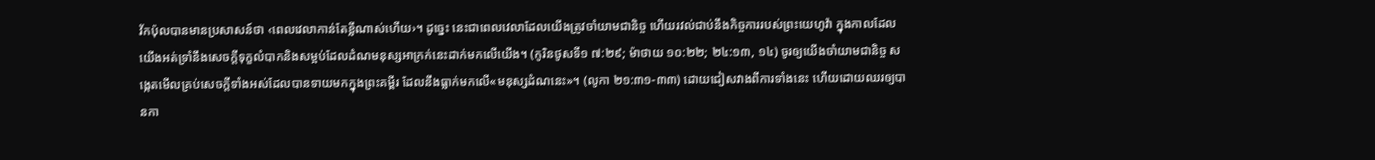វ័កប៉ុលបានមានប្រសាសន៍ថា ‹ពេលវេលាកាន់តែខ្លីណាស់ហើយ›។ ដូច្នេះ នេះជាពេលវេលាដែលយើងត្រូវចាំយាមជានិច្ច ហើយរវល់ជាប់នឹងកិច្ចការរបស់ព្រះយេហូវ៉ា ក្នុងកាលដែលយើងអត់ទ្រាំនឹងសេចក្ដីទុក្ខលំបាកនិងសម្អប់ដែលដំណមនុស្សអាក្រក់នេះដាក់មកលើយើង។ (កូរិនថូសទី១ ៧:២៩; ម៉ាថាយ ១០:២២; ២៤:១៣, ១៤) ចូរឲ្យយើងចាំយាមជានិច្ច សង្កេតមើលគ្រប់សេចក្ដីទាំងអស់ដែលបានទាយមកក្នុងព្រះគម្ពីរ ដែលនឹងធ្លាក់មកលើ«មនុស្សដំណនេះ»។ (លូកា ២១:៣១-៣៣) ដោយជៀសវាងពីការទាំងនេះ ហើយដោយឈរឲ្យបានកា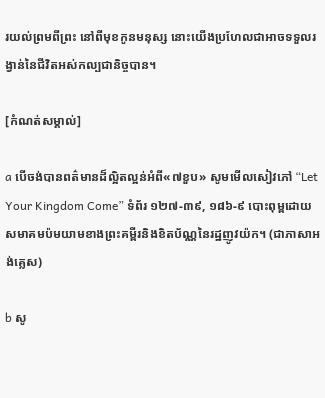រយល់ព្រមពីព្រះ នៅពីមុខកូនមនុស្ស នោះយើងប្រហែលជាអាចទទួលរង្វាន់នៃជីវិតអស់កល្បជានិច្ចបាន។

[កំណត់សម្គាល់]

a បើចង់បានពត៌មានដ៏ល្អិតល្អន់អំពី«៧ខួប» សូមមើលសៀវភៅ “Let Your Kingdom Come” ទំព័រ ១២៧-៣៩, ១៨៦-៩ បោះពុម្ពដោយសមាគមប៉មយាមខាងព្រះគម្ពីរនិងខិតប័ណ្ណនៃរដ្ឋញូវយ៉ក។ (ជាភាសាអង់គ្លេស)

b សូ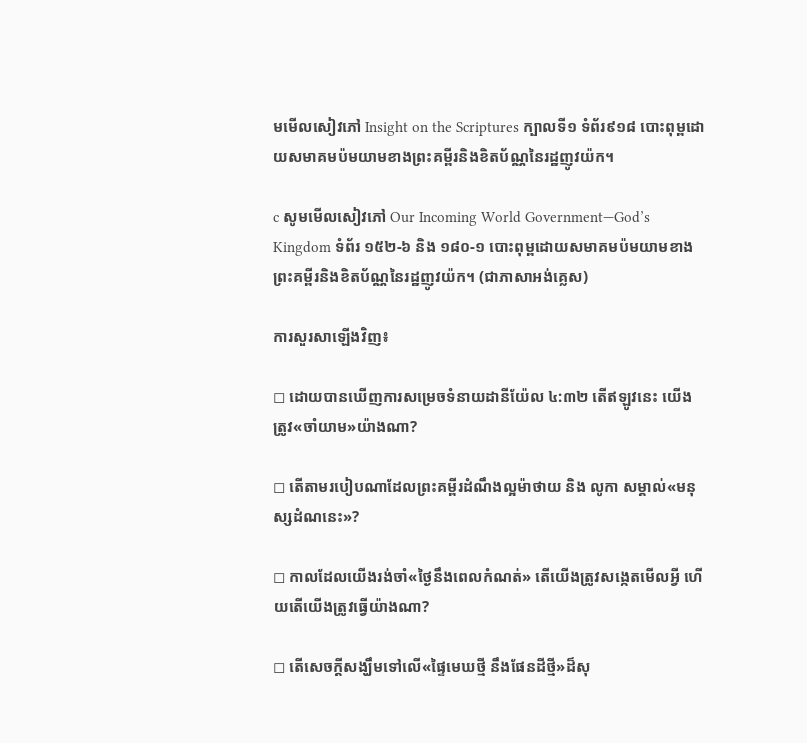មមើលសៀវភៅ Insight on the Scriptures ក្បាលទី១ ទំព័រ៩១៨ បោះពុម្ពដោយសមាគមប៉មយាមខាងព្រះគម្ពីរនិងខិតប័ណ្ណនៃរដ្ឋញូវយ៉ក។

c សូមមើលសៀវភៅ Our Incoming World Government—God’s Kingdom ទំព័រ ១៥២-៦ និង ១៨០-១ បោះពុម្ពដោយសមាគមប៉មយាមខាងព្រះគម្ពីរនិងខិតប័ណ្ណនៃរដ្ឋញូវយ៉ក។ (ជាភាសាអង់គ្លេស)

ការសួរសាឡើងវិញ៖

◻ ដោយបានឃើញការសម្រេចទំនាយដានីយ៉ែល ៤:៣២ តើឥឡូវនេះ យើងត្រូវ«ចាំយាម»យ៉ាងណា?

◻ តើតាមរបៀបណាដែលព្រះគម្ពីរដំណឹងល្អម៉ាថាយ និង លូកា សម្គាល់«មនុស្សដំណនេះ»?

◻ កាលដែលយើងរង់ចាំ«ថ្ងៃនឹងពេលកំណត់» តើយើងត្រូវសង្កេតមើលអ្វី ហើយតើយើងត្រូវធ្វើយ៉ាងណា?

◻ តើសេចក្ដីសង្ឃឹមទៅលើ«ផ្ទៃមេឃថ្មី នឹងផែនដីថ្មី»ដ៏សុ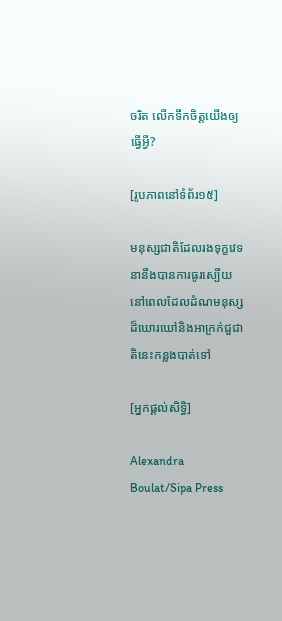ចរិត លើកទឹកចិត្តយើងឲ្យធ្វើអ្វី?

[រូបភាពនៅទំព័រ១៥]

មនុស្សជាតិដែលរងទុក្ខវេទនានឹងបានការធូរស្បើយ នៅពេលដែលដំណមនុស្សដ៏ឃោរឃៅនិងអាក្រក់ជួជាតិនេះកន្លងបាត់ទៅ

[អ្នកផ្ដល់សិទ្ធិ]

Alexandra Boulat/Sipa Press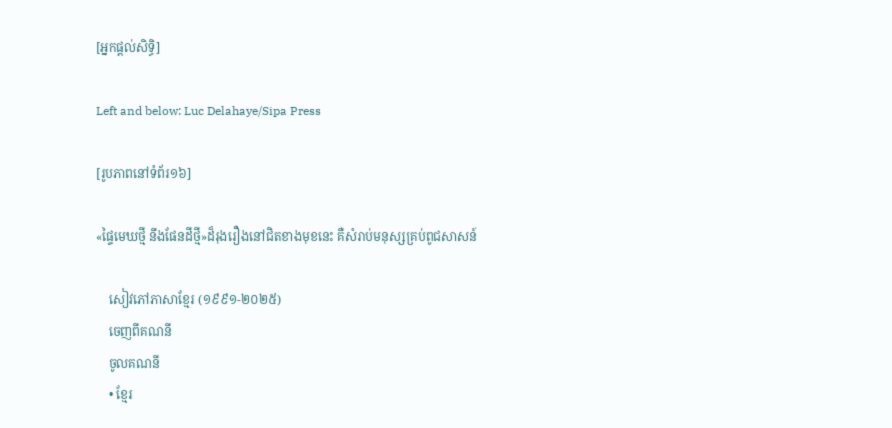[អ្នកផ្ដល់សិទ្ធិ]

Left and below: Luc Delahaye/Sipa Press

[រូបភាពនៅទំព័រ១៦]

«ផ្ទៃមេឃថ្មី នឹងផែនដីថ្មី»ដ៏រុងរឿងនៅជិតខាងមុខនេះ គឺសំរាប់មនុស្សគ្រប់ពូជសាសន៍

    សៀវភៅភាសាខ្មែរ (១៩៩១-២០២៥)
    ចេញពីគណនី
    ចូលគណនី
    • ខ្មែរ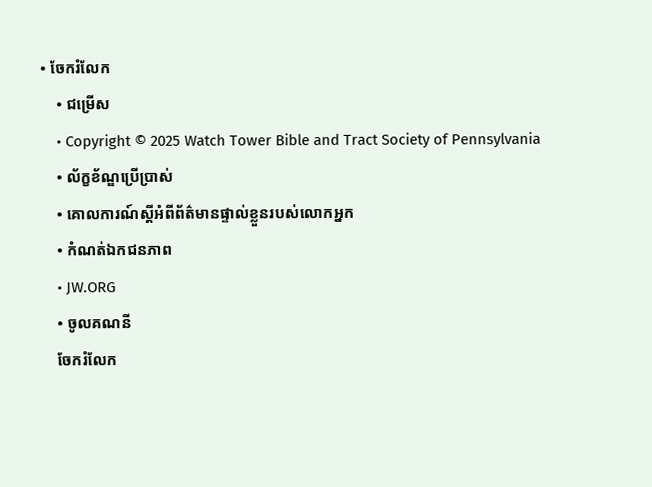• ចែករំលែក
    • ជម្រើស
    • Copyright © 2025 Watch Tower Bible and Tract Society of Pennsylvania
    • ល័ក្ខខ័ណ្ឌប្រើប្រាស់
    • គោលការណ៍ស្ដីអំពីព័ត៌មានផ្ទាល់ខ្លួនរបស់លោកអ្នក
    • កំណត់ឯកជនភាព
    • JW.ORG
    • ចូលគណនី
    ចែករំលែក